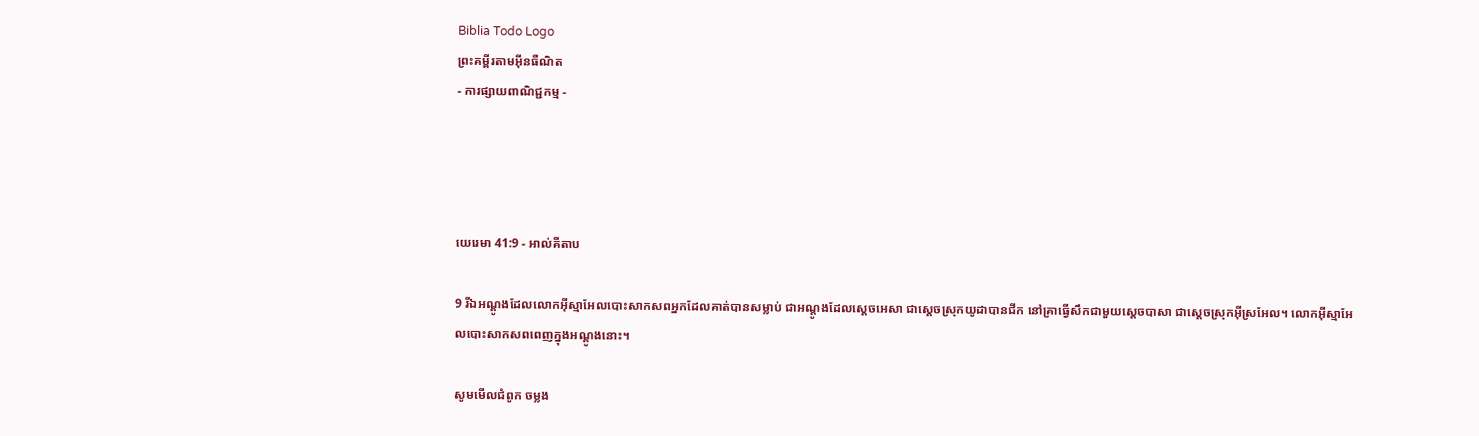Biblia Todo Logo
ព្រះគម្ពីរតាមអ៊ីនធឺណិត
- ការផ្សាយពាណិជ្ជកម្ម -




យេរេមា 41:9 - អាល់គីតាប

9 រីឯអណ្ដូងដែលលោកអ៊ីស្មា‌អែលបោះសាក‌សពអ្នកដែលគាត់បានសម្លាប់ ជាអណ្ដូងដែលស្តេចអេសា ជាស្ដេចស្រុកយូដាបានជីក នៅគ្រាធ្វើសឹកជាមួយស្តេចបាសា ជាស្ដេចស្រុកអ៊ីស្រ‌អែល។ លោកអ៊ីស្មា‌អែលបោះសាក‌សពពេញក្នុងអណ្ដូងនោះ។

សូមមើលជំពូក ចម្លង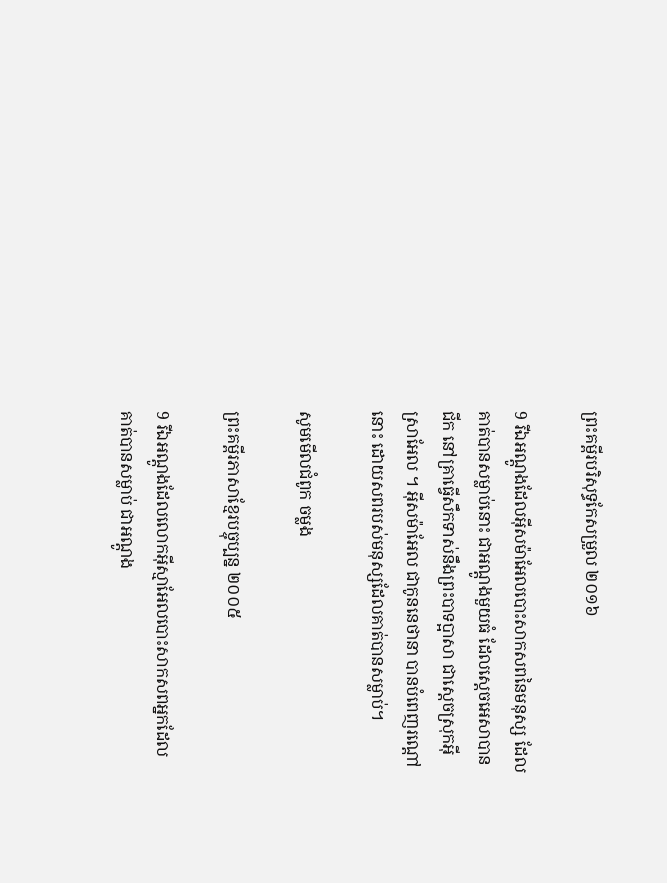ព្រះគម្ពីរបរិសុទ្ធកែសម្រួល ២០១៦

9 រីឯអណ្ដូងដែលអ៊ីស‌ម៉ា‌អែលបោះសាក‌សពនៃមនុស្ស ដែលគាត់បានសម្លាប់នោះ ជាអណ្ដូងមួយធំ ដែលស្តេចអេសាបានជីក នៅគ្រាធ្វើសឹកទាស់នឹងព្រះបាទប្អាសា ជាស្តេចស្រុកអ៊ីស្រា‌អែល ។ អ៊ីស‌ម៉ា‌អែល ជាកូននេថានា បានបំពេញរណ្តៅនោះ ដោយសពរបស់មនុស្សដែលគាត់បានសម្លាប់។

សូមមើលជំពូក ចម្លង

ព្រះគម្ពីរភាសាខ្មែរបច្ចុប្បន្ន ២០០៥

9 រីឯអណ្ដូងដែលលោកអ៊ីស្មា‌អែលបោះសាក‌សពអ្នកដែលគាត់បានសម្លាប់ ជាអណ្ដូង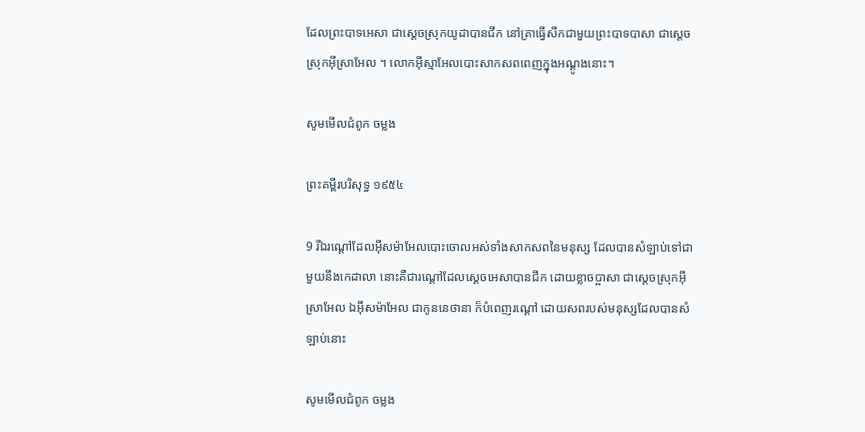ដែលព្រះ‌បាទអេសា ជាស្ដេចស្រុកយូដាបានជីក នៅគ្រាធ្វើសឹកជាមួយព្រះ‌បាទបាសា ជាស្ដេចស្រុកអ៊ីស្រា‌អែល ។ លោកអ៊ីស្មា‌អែលបោះសាក‌សពពេញក្នុងអណ្ដូងនោះ។

សូមមើលជំពូក ចម្លង

ព្រះគម្ពីរបរិសុទ្ធ ១៩៥៤

9 រីឯរណ្តៅដែលអ៊ីស‌ម៉ាអែលបោះចោលអស់ទាំងសាក‌សពនៃមនុស្ស ដែលបានសំឡាប់ទៅជាមួយនឹងកេដាលា នោះគឺជារណ្តៅដែលស្តេចអេសាបានជីក ដោយខ្លាចប្អាសា ជាស្តេចស្រុកអ៊ីស្រាអែល ឯអ៊ីស‌ម៉ាអែល ជាកូននេថានា ក៏បំពេញរណ្តៅ ដោយសពរបស់មនុស្សដែលបានសំឡាប់នោះ

សូមមើលជំពូក ចម្លង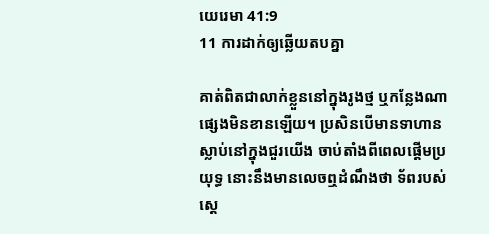យេរេមា 41:9
11 ការដាក់ឲ្យឆ្លើយតបគ្នា

គាត់ពិតជាលាក់ខ្លួននៅក្នុងរូងថ្ម ឬកន្លែងណាផ្សេងមិនខានឡើយ។ ប្រសិនបើមានទាហានស្លាប់នៅក្នុងជួរយើង ចាប់តាំងពីពេលផ្តើមប្រយុទ្ធ នោះនឹងមានលេចឮដំណឹងថា ទ័ពរបស់ស្តេ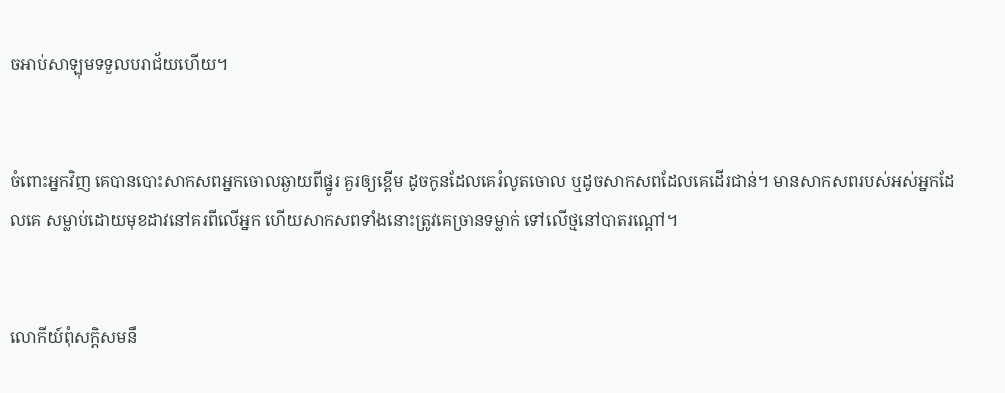ចអាប់‌សា‌ឡុមទទួលបរា‌ជ័យហើយ។


ចំពោះអ្នកវិញ គេបានបោះសាក‌សពអ្នកចោលឆ្ងាយពីផ្នូរ គួរឲ្យខ្ពើម ដូចកូនដែលគេរំលូតចោល ឬដូចសាក‌សពដែលគេដើរជាន់។ មានសាក‌សពរបស់អស់អ្នកដែលគេ សម្លាប់ដោយមុខដាវនៅគរពីលើអ្នក ហើយសាក‌សពទាំងនោះត្រូវគេច្រានទម្លាក់ ទៅលើថ្មនៅបាតរណ្ដៅ។


លោកីយ៍ពុំសក្ដិ‌សមនឹ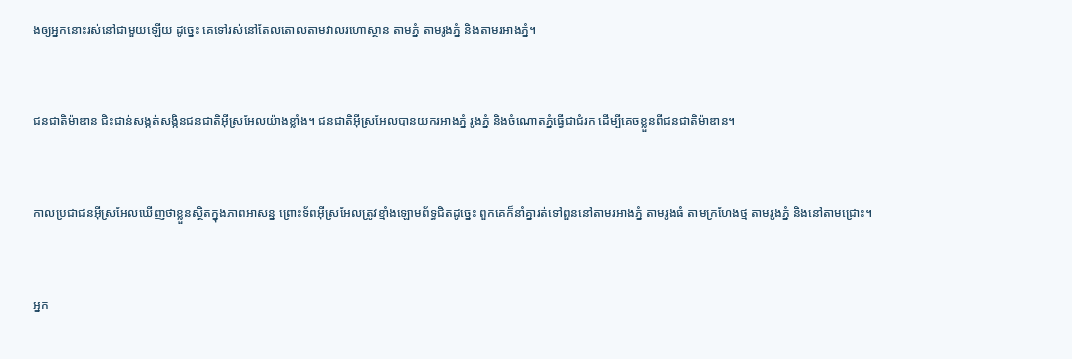ងឲ្យអ្នកនោះរស់នៅជាមួយឡើយ ដូច្នេះ គេទៅរស់នៅតែលតោលតាមវាលរហោ‌ស្ថាន តាមភ្នំ តាមរូងភ្នំ និងតាមរអាងភ្នំ។


ជន‌ជាតិម៉ាឌាន ជិះ‌ជាន់សង្កត់‌សង្កិនជន‌ជាតិអ៊ីស្រ‌អែលយ៉ាងខ្លាំង។ ជន‌ជាតិអ៊ីស្រ‌អែលបានយករអាងភ្នំ រូងភ្នំ និងចំណោតភ្នំធ្វើជាជំរក ដើម្បីគេចខ្លួនពីជន‌ជាតិម៉ាឌាន។


កាលប្រជា‌ជនអ៊ីស្រ‌អែលឃើញថាខ្លួនស្ថិតក្នុងភាពអាសន្ន ព្រោះទ័ពអ៊ីស្រ‌អែលត្រូវខ្មាំងឡោមព័ទ្ធជិតដូច្នេះ ពួកគេក៏នាំគ្នារត់ទៅពួននៅតាមរអាងភ្នំ តាមរូងធំ តាមក្រហែងថ្ម តាមរូងភ្នំ និងនៅតាមជ្រោះ។


អ្នក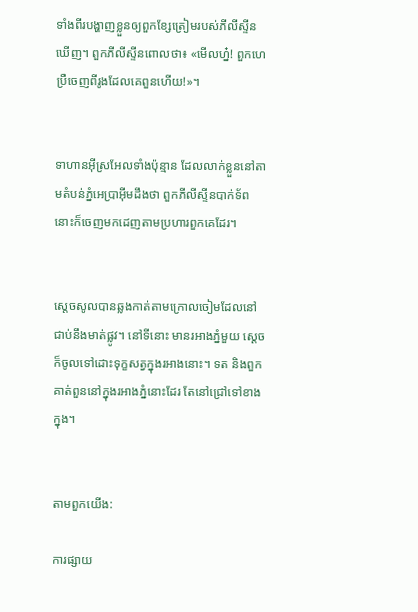ទាំងពីរបង្ហាញខ្លួនឲ្យពួកខ្សែត្រៀមរបស់ភីលី‌ស្ទីនឃើញ។ ពួកភីលី‌ស្ទីនពោលថា៖ «មើលហ្ន៎! ពួកហេប្រឺចេញពីរូងដែលគេពួនហើយ!»។


ទាហានអ៊ីស្រ‌អែលទាំងប៉ុន្មាន ដែលលាក់ខ្លួននៅតាមតំបន់ភ្នំអេប្រា‌អ៊ីមដឹងថា ពួកភីលី‌ស្ទីនបាក់ទ័ព នោះក៏ចេញមកដេញតាមប្រហារពួកគេដែរ។


ស្តេចសូលបានឆ្លងកាត់តាមក្រោលចៀមដែលនៅជាប់នឹងមាត់ផ្លូវ។ នៅទីនោះ មានរអាងភ្នំមួយ ស្តេចក៏ចូលទៅដោះទុក្ខសត្វក្នុងរអាងនោះ។ ទត និងពួកគាត់ពួននៅក្នុងរអាងភ្នំនោះដែរ តែនៅជ្រៅទៅខាងក្នុង។


តាមពួកយើង:

ការផ្សាយ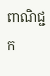ពាណិជ្ជក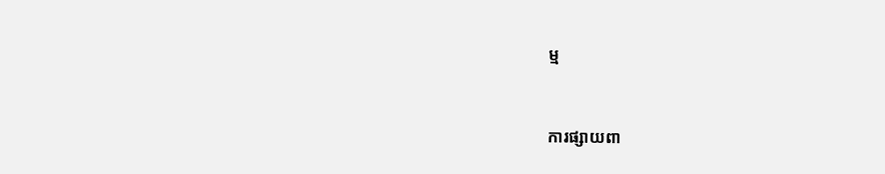ម្ម


ការផ្សាយពា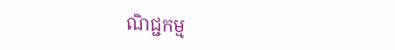ណិជ្ជកម្ម